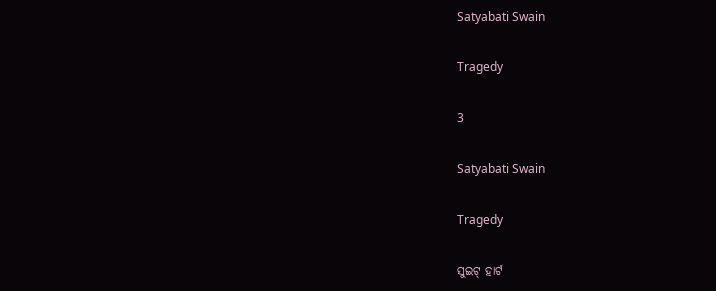Satyabati Swain

Tragedy

3

Satyabati Swain

Tragedy

ସୁଇଟ୍ ହାର୍ଟ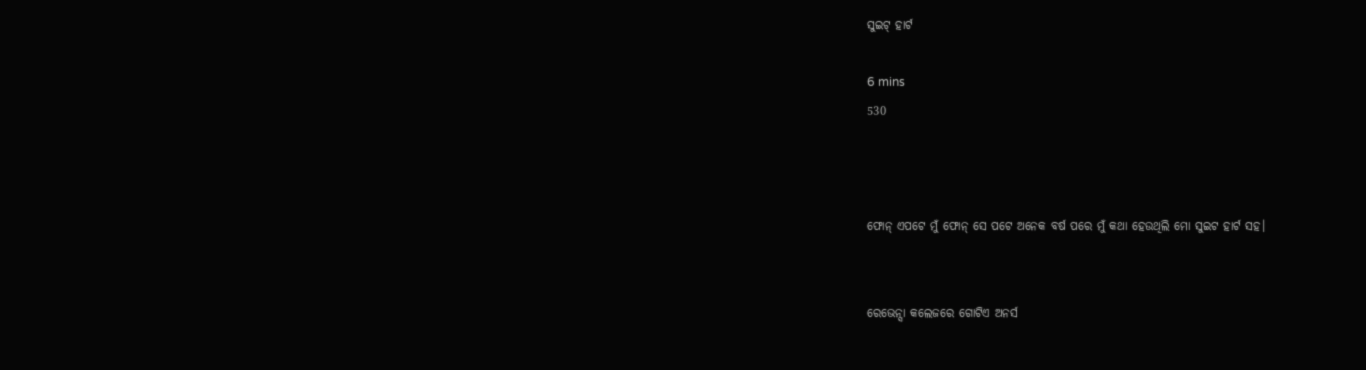ସୁଇଟ୍ ହାର୍ଟ

6 mins
530



ଫୋନ୍ ଏପଟେ ମୁଁ ଫୋନ୍ ସେ ପଟେ ଅନେକ ବର୍ଷ ପରେ ମୁଁ କଥା ହେଉଥିଲି ମୋ ସୁଇଟ ହାର୍ଟ ସହ।


ରେଭେନ୍ସା କଲେଜରେ ଗୋଟିଏ ଅନର୍ସ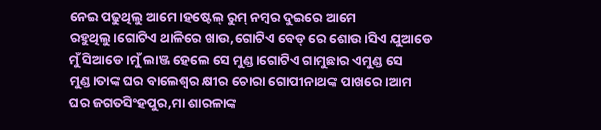ନେଇ ପଢୁଥିଲୁ ଆମେ।ହଷ୍ଟେଲ୍ ରୁମ୍ ନମ୍ବର ଦୁଇରେ ଆମେ ରହୁଥିଲୁ।ଗୋଟିଏ ଥାଳିରେ ଖାଉ,ଗୋଟିଏ ବେଡ୍ ରେ ଶୋଉ।ସିଏ ଯୁଆଡେ ମୁଁ ସିଆଡେ।ମୁଁ ଲାଞ୍ଜ ହେଲେ ସେ ମୁଣ୍ଡ।ଗୋଟିଏ ଗାମୁଛାର ଏମୁଣ୍ଡ ସେ ମୁଣ୍ଡ।ତାଙ୍କ ଘର ବାଲେଶ୍ଵର କ୍ଷୀର ଚୋରା ଗୋପୀନାଥଙ୍କ ପାଖରେ।ଆମ ଘର ଜଗତସିଂହପୁର,ମା ଶାରଳାଙ୍କ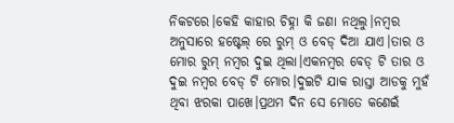ନିକଟରେ।କେହି କାହାର ଚିହ୍ନା କି ଜଣା ନଥିଲୁ।ନମ୍ବର ଅନୁସାରେ ହଷ୍ଟେଲ୍ ରେ ରୁମ୍ ଓ ବେଡ୍ ଦିଆ ଯାଏ।ତାର ଓ ମୋର ରୁମ୍ ନମ୍ବର ଦୁଇ ଥିଲା।ଏକନମ୍ବର ବେଡ୍ ଟି ତାର ଓ ଦୁଇ ନମ୍ବର ବେଡ୍ ଟି ମୋର।ଦୁଇଟି ଯାକ ରାସ୍ତା ଆଡକୁ ମୁହଁ ଥିବା ଝରକା ପାଖେ।ପ୍ରଥମ ଦିନ ସେ ମୋତେ କଣେଇଁ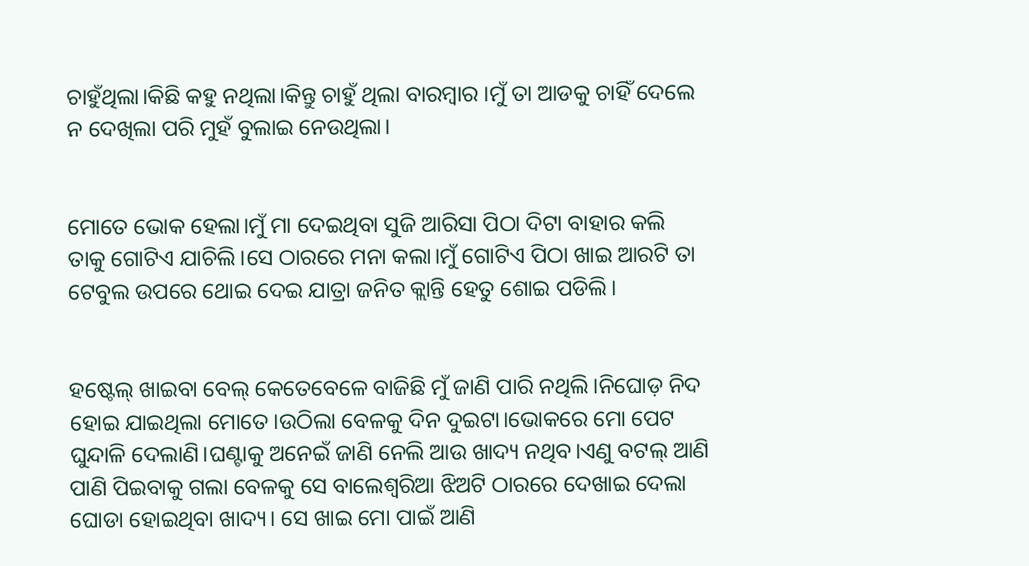ଚାହୁଁଥିଲା।କିଛି କହୁ ନଥିଲା।କିନ୍ତୁ ଚାହୁଁ ଥିଲା ବାରମ୍ବାର ।ମୁଁ ତା ଆଡକୁ ଚାହିଁ ଦେଲେ ନ ଦେଖିଲା ପରି ମୁହଁ ବୁଲାଇ ନେଉଥିଲା।


ମୋତେ ଭୋକ ହେଲା।ମୁଁ ମା ଦେଇଥିବା ସୁଜି ଆରିସା ପିଠା ଦିଟା ବାହାର କଲି ତାକୁ ଗୋଟିଏ ଯାଚିଲି।ସେ ଠାରରେ ମନା କଲା।ମୁଁ ଗୋଟିଏ ପିଠା ଖାଇ ଆରଟି ତା ଟେବୁଲ ଉପରେ ଥୋଇ ଦେଇ ଯାତ୍ରା ଜନିତ କ୍ଲାନ୍ତି ହେତୁ ଶୋଇ ପଡିଲି।


ହଷ୍ଟେଲ୍ ଖାଇବା ବେଲ୍ କେତେବେଳେ ବାଜିଛି ମୁଁ ଜାଣି ପାରି ନଥିଲି।ନିଘୋଡ଼ ନିଦ ହୋଇ ଯାଇଥିଲା ମୋତେ।ଉଠିଲା ବେଳକୁ ଦିନ ଦୁଇଟା।ଭୋକରେ ମୋ ପେଟ ଘୁନ୍ଦାଳି ଦେଲାଣି।ଘଣ୍ଟାକୁ ଅନେଇଁ ଜାଣି ନେଲି ଆଉ ଖାଦ୍ୟ ନଥିବ।ଏଣୁ ବଟଲ୍ ଆଣି ପାଣି ପିଇବାକୁ ଗଲା ବେଳକୁ ସେ ବାଲେଶ୍ୱରିଆ ଝିଅଟି ଠାରରେ ଦେଖାଇ ଦେଲା ଘୋଡା ହୋଇଥିବା ଖାଦ୍ୟ। ସେ ଖାଇ ମୋ ପାଇଁ ଆଣି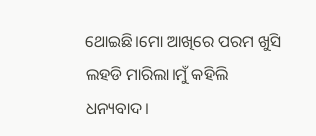ଥୋଇଛି।ମୋ ଆଖିରେ ପରମ ଖୁସି ଲହଡି ମାରିଲା।ମୁଁ କହିଲି ଧନ୍ୟବାଦ।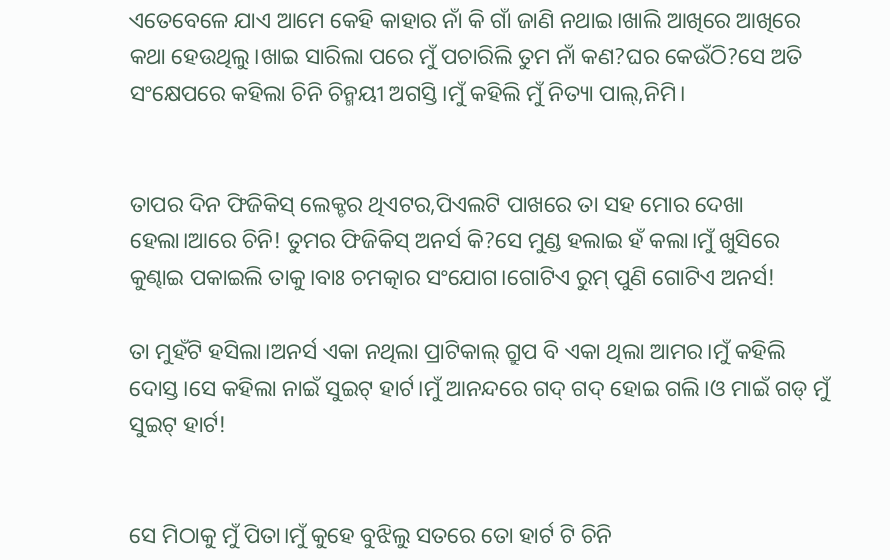ଏତେବେଳେ ଯାଏ ଆମେ କେହି କାହାର ନାଁ କି ଗାଁ ଜାଣି ନଥାଇ।ଖାଲି ଆଖିରେ ଆଖିରେ କଥା ହେଉଥିଲୁ।ଖାଇ ସାରିଲା ପରେ ମୁଁ ପଚାରିଲି ତୁମ ନାଁ କଣ?ଘର କେଉଁଠି?ସେ ଅତି ସଂକ୍ଷେପରେ କହିଲା ଚିନି ଚିନ୍ମୟୀ ଅଗସ୍ତି।ମୁଁ କହିଲି ମୁଁ ନିତ୍ୟା ପାଲ୍,ନିମି।


ତାପର ଦିନ ଫିଜିକିସ୍ ଲେକ୍ଚର ଥିଏଟର,ପିଏଲଟି ପାଖରେ ତା ସହ ମୋର ଦେଖା ହେଲା।ଆରେ ଚିନି! ତୁମର ଫିଜିକିସ୍ ଅନର୍ସ କି?ସେ ମୁଣ୍ଡ ହଲାଇ ହଁ କଲା।ମୁଁ ଖୁସିରେ କୁଣ୍ଢାଇ ପକାଇଲି ତାକୁ।ବାଃ ଚମତ୍କାର ସଂଯୋଗ।ଗୋଟିଏ ରୁମ୍ ପୁଣି ଗୋଟିଏ ଅନର୍ସ!

ତା ମୁହଁଟି ହସିଲା।ଅନର୍ସ ଏକା ନଥିଲା ପ୍ରାଟିକାଲ୍ ଗ୍ରୁପ ବି ଏକା ଥିଲା ଆମର।ମୁଁ କହିଲି ଦୋସ୍ତ।ସେ କହିଲା ନାଇଁ ସୁଇଟ୍ ହାର୍ଟ।ମୁଁ ଆନନ୍ଦରେ ଗଦ୍ ଗଦ୍ ହୋଇ ଗଲି।ଓ ମାଇଁ ଗଡ୍ ମୁଁ ସୁଇଟ୍ ହାର୍ଟ!


ସେ ମିଠାକୁ ମୁଁ ପିତା।ମୁଁ କୁହେ ବୁଝିଲୁ ସତରେ ତୋ ହାର୍ଟ ଟି ଚିନି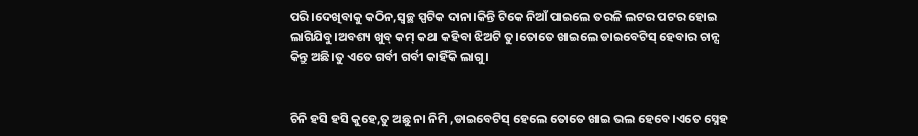ପରି।ଦେଖିବାକୁ କଠିନ,ସ୍ୱଚ୍ଛ ସ୍ପଟିକ ଦାନା।କିନ୍ତି ଟିକେ ନିଆଁ ପାଇଲେ ତରଳି ଲଟର ପଟର ହୋଇ ଲାଗିଯିବୁ।ଅବଶ୍ୟ ଖୁବ୍ କମ୍ କଥା କହିବା ଝିଅଟି ତୁ।ତୋତେ ଖାଇଲେ ଡାଇବେଟିସ୍ ହେବାର ଚାନ୍ସ କିନ୍ତୁ ଅଛି।ତୁ ଏତେ ଗର୍ବୀ ଗର୍ବୀ କାହିଁକି ଲାଗୁ।


ଚିନି ହସି ହସି କୁହେ,ତୁ ଅଛୁ ନା ନିମି ,ଡାଇବେଟିସ୍ ହେଲେ ତୋତେ ଖାଇ ଭଲ ହେବେ।ଏତେ ସ୍ନେହ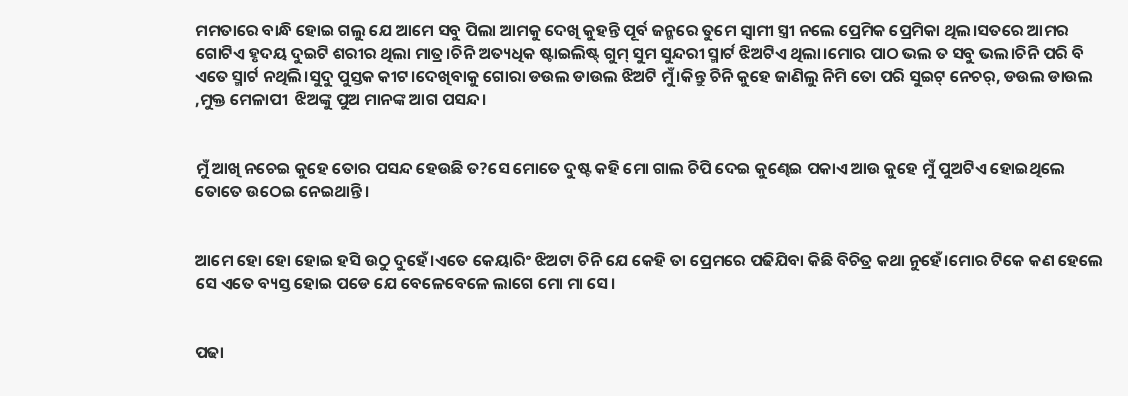ମମତାରେ ବାନ୍ଧି ହୋଇ ଗଲୁ ଯେ ଆମେ ସବୁ ପିଲା ଆମକୁ ଦେଖି କୁହନ୍ତି ପୂର୍ବ ଜନ୍ମରେ ତୁମେ ସ୍ୱାମୀ ସ୍ତ୍ରୀ ନଲେ ପ୍ରେମିକ ପ୍ରେମିକା ଥିଲ।ସତରେ ଆମର ଗୋଟିଏ ହୃଦୟ ଦୁଇଟି ଶରୀର ଥିଲା ମାତ୍ର।ଚିନି ଅତ୍ୟଧିକ ଷ୍ଟାଇଲିଷ୍ଟ୍ ଗୁମ୍ ସୁମ ସୁନ୍ଦରୀ ସ୍ମାର୍ଟ ଝିଅଟିଏ ଥିଲା।ମୋର ପାଠ ଭଲ ତ ସବୁ ଭଲ।ଚିନି ପରି ବି ଏତେ ସ୍ମାର୍ଟ ନଥିଲି।ସୁଦୁ ପୁସ୍ତକ କୀଟ।ଦେଖିବାକୁ ଗୋରା ଡଉଲ ଡାଉଲ ଝିଅଟି ମୁଁ।କିନ୍ତୁ ଚିନି କୁହେ ଜାଣିଲୁ ନିମି ତୋ ପରି ସୁଇଟ୍ ନେଚର୍, ଡଉଲ ଡାଉଲ ,ମୁକ୍ତ ମେଳାପୀ  ଝିଅଙ୍କୁ ପୁଅ ମାନଙ୍କ ଆଗ ପସନ୍ଦ।


ମୁଁ ଆଖି ନଚେଇ କୁହେ ତୋର ପସନ୍ଦ ହେଉଛି ତ?ସେ ମୋତେ ଦୁଷ୍ଟ କହି ମୋ ଗାଲ ଚିପି ଦେଇ କୁଣ୍ଢେଇ ପକାଏ ଆଉ କୁହେ ମୁଁ ପୁଅଟିଏ ହୋଇଥିଲେ ତୋତେ ଉଠେଇ ନେଇଥାନ୍ତି।


ଆମେ ହୋ ହୋ ହୋଇ ହସି ଉଠୁ ଦୁହେଁ।ଏତେ କେୟାରିଂ ଝିଅଟା ଚିନି ଯେ କେହି ତା ପ୍ରେମରେ ପଢିଯିବା କିଛି ବିଚିତ୍ର କଥା ନୁହେଁ।ମୋର ଟିକେ କଣ ହେଲେ ସେ ଏତେ ବ୍ୟସ୍ତ ହୋଇ ପଡେ ଯେ ବେଳେବେଳେ ଲାଗେ ମୋ ମା ସେ।


ପଢା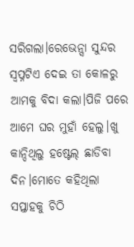ସରିଗଲା।ରେଭେନ୍ସା ସୁନ୍ଦର ସ୍ବପ୍ନଟିଏ ଦେଇ ତା କୋଳରୁ ଆମକୁ ବିଦା କଲା।ପିଜି ପରେ ଆମେ ଘର ମୁହାଁ ହେଲୁ।ଖୁ କାନ୍ଦିଥିଲୁ ହଷ୍ଟେଲ୍ ଛାଡିବା ଦିନ।ମୋତେ କହିଥିଲା ସପ୍ତାହକୁ ଚିଠି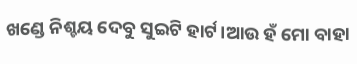ଖଣ୍ଡେ ନିଶ୍ଚୟ ଦେବୁ ସୁଇଟି ହାର୍ଟ।ଆଉ ହଁ ମୋ ବାହା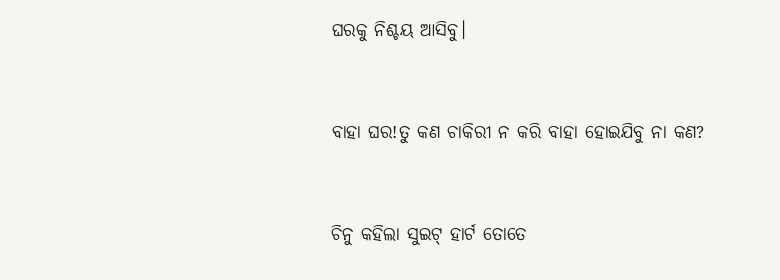ଘରକୁ ନିଶ୍ଚୟ ଆସିବୁ।


ବାହା ଘର!ତୁ କଣ ଚାକିରୀ ନ କରି ବାହା ହୋଇଯିବୁ ନା କଣ?


ଚିନୁ କହିଲା ସୁଇଟ୍ ହାର୍ଟ ତୋତେ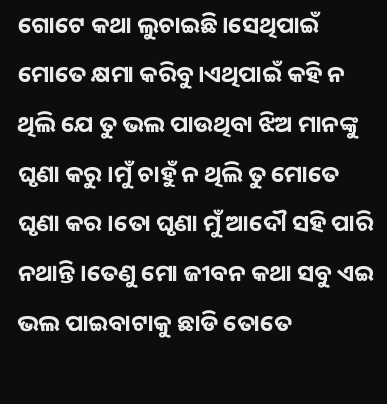ଗୋଟେ କଥା ଲୁଚାଇଛି।ସେଥିପାଇଁ ମୋତେ କ୍ଷମା କରିବୁ।ଏଥିପାଇଁ କହି ନ ଥିଲି ଯେ ତୁ ଭଲ ପାଉଥିବା ଝିଅ ମାନଙ୍କୁ ଘୃଣା କରୁ।ମୁଁ ଚାହୁଁ ନ ଥିଲି ତୁ ମୋତେ ଘୃଣା କର।ତୋ ଘୃଣା ମୁଁ ଆଦୌ ସହି ପାରି ନଥାନ୍ତି।ତେଣୁ ମୋ ଜୀବନ କଥା ସବୁ ଏଇ ଭଲ ପାଇବାଟାକୁ ଛାଡି ତୋତେ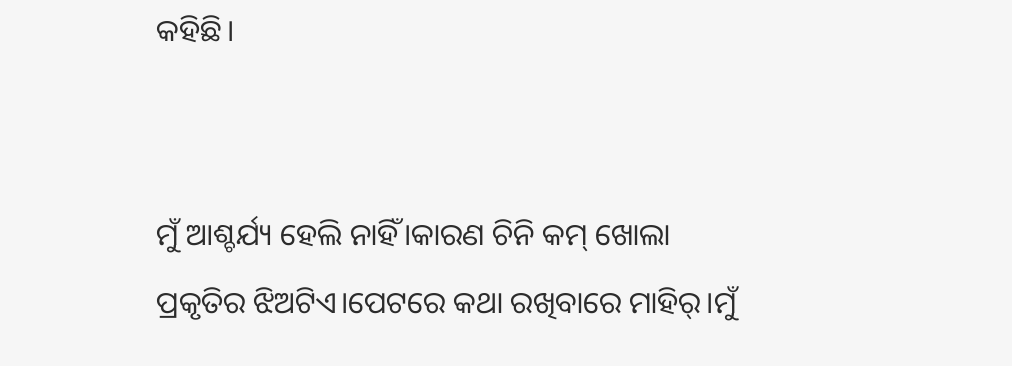କହିଛି।


ମୁଁ ଆଶ୍ଚର୍ଯ୍ୟ ହେଲି ନାହିଁ।କାରଣ ଚିନି କମ୍ ଖୋଲା ପ୍ରକୃତିର ଝିଅଟିଏ।ପେଟରେ କଥା ରଖିବାରେ ମାହିର୍।ମୁଁ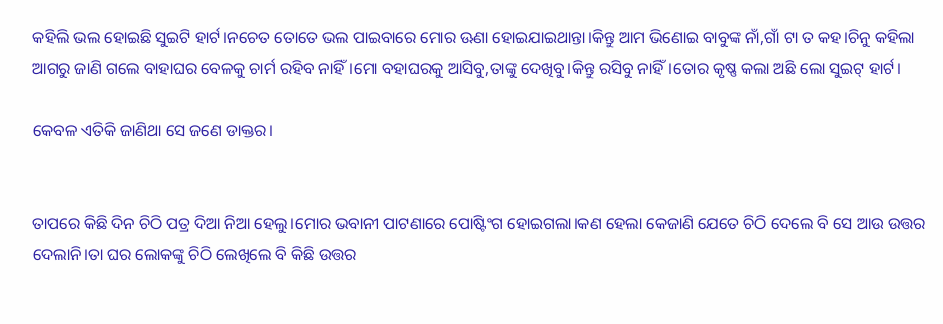କହିଲି ଭଲ ହୋଇଛି ସୁଇଟି ହାର୍ଟ।ନଚେତ ତୋତେ ଭଲ ପାଇବାରେ ମୋର ଊଣା ହୋଇଯାଇଥାନ୍ତା।କିନ୍ତୁ ଆମ ଭିଣୋଇ ବାବୁଙ୍କ ନାଁ,ଗାଁ ଟା ତ କହ।ଚିନୁ କହିଲା ଆଗରୁ ଜାଣି ଗଲେ ବାହାଘର ବେଳକୁ ଚାର୍ମ ରହିବ ନାହିଁ।ମୋ ବହାଘରକୁ ଆସିବୁ,ତାଙ୍କୁ ଦେଖିବୁ।କିନ୍ତୁ ରସିବୁ ନାହିଁ।ତୋର କୃଷ୍ଣ କଲା ଅଛି ଲୋ ସୁଇଟ୍ ହାର୍ଟ।

କେବଳ ଏତିକି ଜାଣିଥା ସେ ଜଣେ ଡାକ୍ତର।


ତାପରେ କିଛି ଦିନ ଚିଠି ପତ୍ର ଦିଆ ନିଆ ହେଲୁ।ମୋର ଭବାନୀ ପାଟଣାରେ ପୋଷ୍ଟିଂଗ ହୋଇଗଲା।କଣ ହେଲା କେଜାଣି ଯେତେ ଚିଠି ଦେଲେ ବି ସେ ଆଉ ଉତ୍ତର ଦେଲାନି।ତା ଘର ଲୋକଙ୍କୁ ଚିଠି ଲେଖିଲେ ବି କିଛି ଉତ୍ତର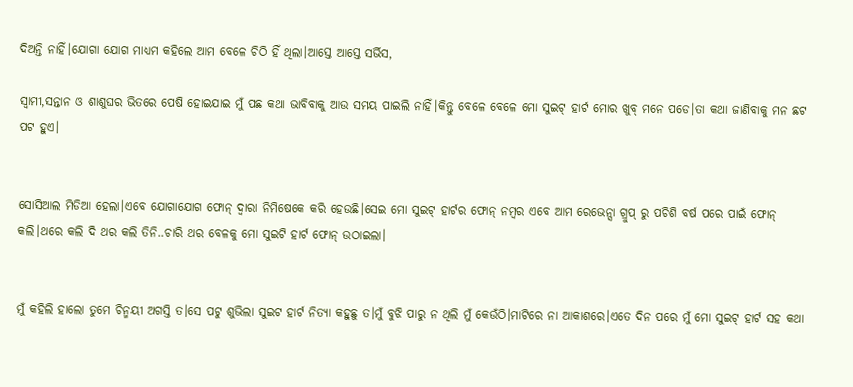ଦିଅନ୍ତି ନାହିଁ।ଯୋଗା ଯୋଗ ମାଧ୍ୟମ କହିଲେ ଆମ ବେଳେ ଚିଠି ହିଁ ଥିଲା।ଆସ୍ତେ ଆସ୍ତେ ସର୍ଭିସ,

ସ୍ୱାମୀ,ସନ୍ତାନ ଓ ଶାଶୁଘର ଭିତରେ ପେଷି ହୋଇଯାଇ ମୁଁ ପଛ କଥା ଭାବିବାକୁ ଆଉ ସମୟ ପାଇଲି ନାହିଁ।କିନ୍ତୁ ବେଳେ ବେଳେ ମୋ ସୁଇଟ୍ ହାର୍ଟ ମୋର ଖୁବ୍ ମନେ ପଡେ।ତା କଥା ଜାଣିବାକୁ ମନ ଛଟ ପଟ ହୁଏ।


ସୋସିଆଲ ମିଡିଆ ହେଲା।ଏବେ ଯୋଗାଯୋଗ ଫୋନ୍ ଦ୍ୱାରା ନିମିଷେକେ କରି ହେଉଛି।ସେଇ ମୋ ସୁଇଟ୍ ହାର୍ଟର ଫୋନ୍ ନମ୍ବର ଏବେ ଆମ ରେଭେନ୍ସା ଗ୍ରୁପ୍ ରୁ ପଚିଶି ବର୍ଷ ପରେ ପାଇଁ ଫୋନ୍ କଲି।ଥରେ କଲି ଦି ଥର କଲି ତିନି..ଚାରି ଥର ବେଳକୁ ମୋ ସୁଇଟି ହାର୍ଟ ଫୋନ୍ ଉଠାଇଲା।


ମୁଁ କହିଲି ହାଲୋ ତୁମେ ଚିନ୍ମୟୀ ଅଗସ୍ତି ତ।ସେ ପଟୁ ଶୁଭିଲା ସୁଇଟ ହାର୍ଟ ନିତ୍ୟା କହୁଛୁ ତ।ମୁଁ ବୁଝି ପାରୁ ନ ଥିଲି ମୁଁ କେଉଁଠି।ମାଟିରେ ନା ଆକାଶରେ।ଏତେ ଦିନ ପରେ ମୁଁ ମୋ ସୁଇଟ୍ ହାର୍ଟ ସହ କଥା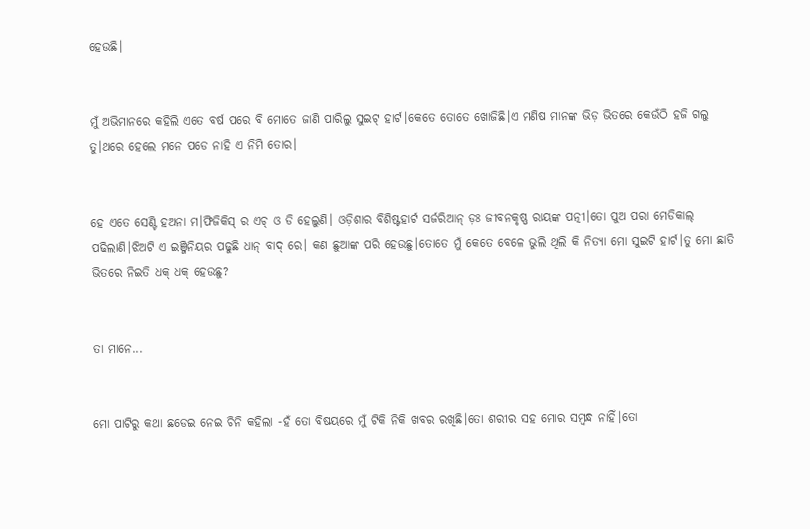ହେଉଛି।


ମୁଁ ଅଭିମାନରେ କହିଲି ଏତେ ବର୍ଷ ପରେ ବି ମୋତେ ଜାଣି ପାରିଲୁ ସୁଇଟ୍ ହାର୍ଟ।କେତେ ତୋତେ ଖୋଜିଛି।ଏ ମଣିଷ ମାନଙ୍କ ଭିଡ଼ ଭିତରେ କେଉଁଠି ହଜି ଗଲୁ ତୁ।ଥରେ ହେଲେ ମନେ ପଡେ ନାହି ଏ ନିମି ତୋର।


ହେ ଏତେ ସେଣ୍ଟି ହଅନା ମ।ଫିଜିକିସ୍ ର ଏଚ୍ ଓ ଡି ହେଲୁଣି। ଓଡ଼ିଶାର ବିଶିଷ୍ଟହାର୍ଟ ସର୍ଜରିଆନ୍ ଡ଼ଃ ଜୀବନକୃଷ୍ଣ ରାୟଙ୍କ ପତ୍ନୀ।ତୋ ପୁଅ ପରା ମେଡିକାଲ୍ ପଢିଲାଣି।ଝିଅଟି ଏ ଇଞ୍ଜିନିୟର ପଢୁଛି ଧାନ୍ ବାଦ୍ ରେ। କଣ ଛୁଆଙ୍କ ପରି ହେଉଛୁ।ତୋତେ ମୁଁ କେତେ ବେଳେ ଭୁଲି ଥିଲି କି ନିତ୍ୟା ମୋ ସୁଇଟି ହାର୍ଟ।ତୁ ମୋ ଛାତି ଭିତରେ ନିଇତି ଧକ୍ ଧକ୍ ହେଉଛୁ?


ତା ମାନେ...


ମୋ ପାଟିରୁ କଥା ଛଡେଇ ନେଇ ଚିନି କହିଲା -ହଁ ତୋ ବିଷୟରେ ମୁଁ ଟିକି ନିକି ଖବର ରଖିଛି।ତୋ ଶରୀର ସହ ମୋର ସମ୍ବନ୍ଧ ନାହିଁ।ତୋ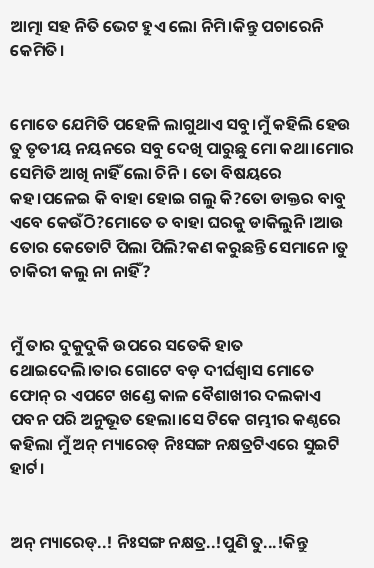ଆତ୍ମା ସହ ନିତି ଭେଟ ହୁଏ ଲୋ ନିମି।କିନ୍ତୁ ପଚାରେନି କେମିତି।


ମୋତେ ଯେମିତି ପହେଳି ଲାଗୁଥାଏ ସବୁ।ମୁଁ କହିଲି ହେଉ ତୁ ତୃତୀୟ ନୟନରେ ସବୁ ଦେଖି ପାରୁଛୁ ମୋ କଥା।ମୋର ସେମିତି ଆଖି ନାହିଁ ଲୋ ଚିନି। ତୋ ବିଷୟରେ କହ।ପଳେଇ କି ବାହା ହୋଇ ଗଲୁ କି?ତୋ ଡାକ୍ତର ବାବୁ ଏବେ କେଉଁଠି?ମୋତେ ତ ବାହା ଘରକୁ ଡାକିଲୁନି।ଆଉ ତୋର କେତୋଟି ପିଲା ପିଲି?କଣ କରୁଛନ୍ତି ସେମାନେ।ତୁ ଚାକିରୀ କଲୁ ନା ନାହିଁ?


ମୁଁ ତାର ଦୁକୁଦୁକି ଉପରେ ସତେକି ହାତ ଥୋଇଦେଲି।ତାର ଗୋଟେ ବଡ଼ ଦୀର୍ଘଶ୍ଵାସ ମୋତେ ଫୋନ୍ ର ଏପଟେ ଖଣ୍ଡେ କାଳ ବୈଶାଖୀର ଦଲକାଏ ପବନ ପରି ଅନୁଭୂତ ହେଲା।ସେ ଟିକେ ଗମ୍ଭୀର କଣ୍ଠରେ କହିଲା ମୁଁ ଅନ୍ ମ୍ୟାରେଡ୍ ନିଃସଙ୍ଗ ନକ୍ଷତ୍ରଟିଏରେ ସୁଇଟି ହାର୍ଟ।


ଅନ୍ ମ୍ୟାରେଡ୍..! ନିଃସଙ୍ଗ ନକ୍ଷତ୍ର..!ପୁଣି ତୁ...!କିନ୍ତୁ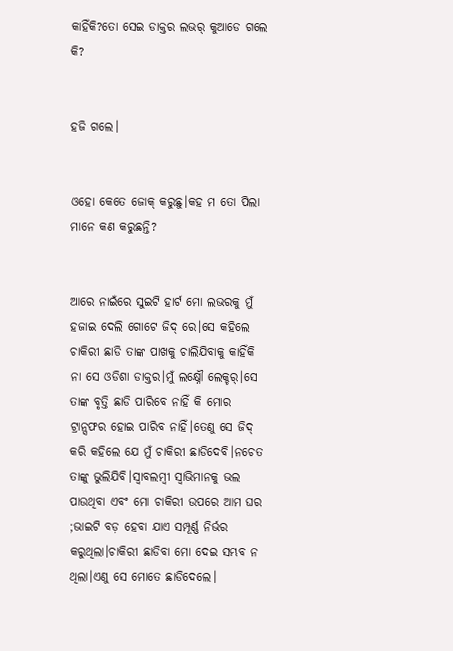କାହିଁକି?ତୋ ସେଇ ଡାକ୍ତର ଲଭର୍ କୁଆଡେ ଗଲେ କି?


ହଜି ଗଲେ।


ଓହୋ କେତେ ଜୋକ୍ କରୁଛୁ।କହ ମ ତୋ ପିଲା ମାନେ କଣ କରୁଛନ୍ତି?


ଆରେ ନାଇଁରେ ସୁଇଟି ହାର୍ଟ ମୋ ଲଭରକୁ ମୁଁ ହଜାଇ ଦେଲି ଗୋଟେ ଜିଦ୍ ରେ।ସେ କହିଲେ ଚାକିରୀ ଛାଡି ତାଙ୍କ ପାଖକୁ ଚାଲିଯିବାକୁ କାହିଁକି ନା ସେ ଓଡିଶା ଡାକ୍ତର।ମୁଁ ଲକ୍ଷ୍ନୌ ଲେକ୍ଚର୍।ସେ ତାଙ୍କ ବୃତ୍ତି ଛାଡି ପାରିବେ ନାହିଁ କି ମୋର ଟ୍ରାନ୍ସଫର ହୋଇ ପାରିବ ନାହିଁ।ତେଣୁ ସେ ଜିଦ୍ କରି କହିଲେ ଯେ ମୁଁ ଚାକିରୀ ଛାଡିଦେବି।ନଚେତ ତାଙ୍କୁ ଭୁଲିଯିବି।ସ୍ୱାବଲମ୍ବୀ ସ୍ୱାଭିମାନକୁ ଭଲ ପାଉଥିବା ଏବଂ ମୋ ଚାକିରୀ ଉପରେ ଆମ ଘର ;ଭାଇଟି ବଡ଼ ହେବା ଯାଏ ସମ୍ପୂର୍ଣ୍ଣ ନିର୍ଭର କରୁଥିଲା।ଚାକିରୀ ଛାଡିବା ମୋ ଦେଇ ସମ୍ଭବ ନ ଥିଲା।ଏଣୁ ସେ ମୋତେ ଛାଡିଦେଲେ।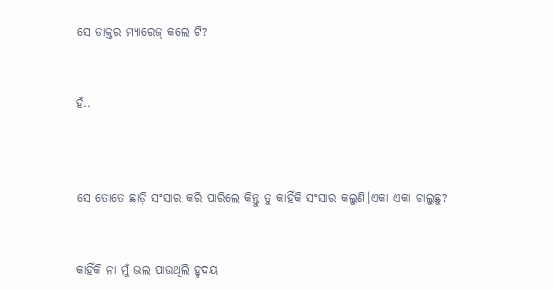ସେ ଡାକ୍ତର ମ୍ୟାରେଜ୍ କଲେ ଟି?


ହଁ..



ସେ ତୋତେ ଛାଡ଼ି ସଂସାର କରି ପାରିଲେ କିନ୍ତୁ ତୁ କାହିଁକି ସଂସାର କଲୁଣି।ଏକା ଏକା ଚାଲୁଛୁ?


କାହିଁକି ନା ମୁଁ ଭଲ ପାଉଥିଲି ହୃଦୟ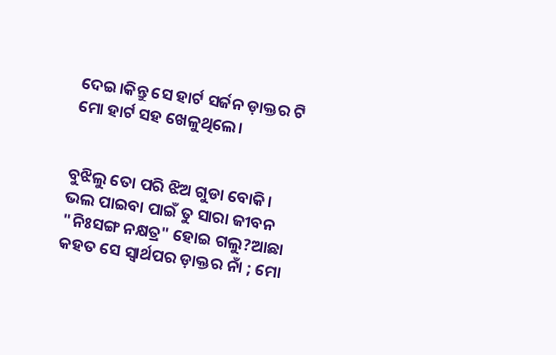ଦେଇ।କିନ୍ତୁ ସେ ହାର୍ଟ ସର୍ଜନ ଡ଼ାକ୍ତର ଟି ମୋ ହାର୍ଟ ସହ ଖେଳୁଥିଲେ।


ବୁଝିଲୁ ତୋ ପରି ଝିଅ ଗୁଡା ବୋକି। ଭଲ ପାଇବା ପାଇଁ ତୁ ସାରା ଜୀବନ "ନିଃସଙ୍ଗ ନକ୍ଷତ୍ର" ହୋଇ ଗଲୁ?ଆଛା କହତ ସେ ସ୍ୱାର୍ଥପର ଡ଼ାକ୍ତର ନାଁ ; ମୋ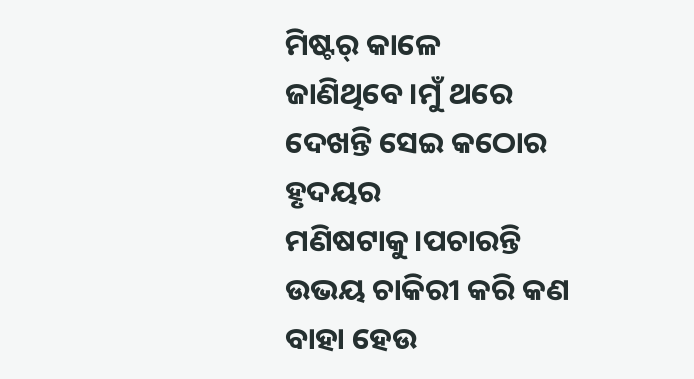ମିଷ୍ଟର୍ କାଳେ ଜାଣିଥିବେ।ମୁଁ ଥରେ ଦେଖନ୍ତି ସେଇ କଠୋର ହୃଦୟର ମଣିଷଟାକୁ।ପଚାରନ୍ତି ଉଭୟ ଚାକିରୀ କରି କଣ ବାହା ହେଉ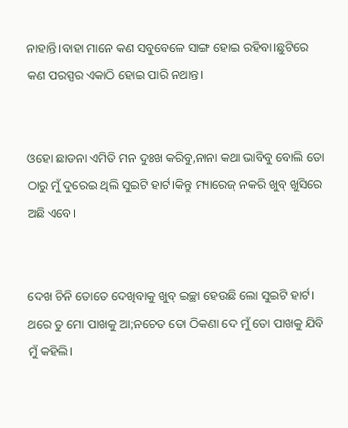ନାହାନ୍ତି।ବାହା ମାନେ କଣ ସବୁବେଳେ ସାଙ୍ଗ ହୋଇ ରହିବା।ଛୁଟିରେ କଣ ପରସ୍ପର ଏକାଠି ହୋଇ ପାରି ନଥାନ୍ତ।


ଓହୋ ଛାଡନା ଏମିତି ମନ ଦୁଃଖ କରିବୁ,ନାନା କଥା ଭାବିବୁ ବୋଲି ତୋ ଠାରୁ ମୁଁ ଦୁରେଇ ଥିଲି ସୁଇଟି ହାର୍ଟ।କିନ୍ତୁ ମ୍ୟାରେଜ୍ ନକରି ଖୁବ୍ ଖୁସିରେ ଅଛି ଏବେ।


ଦେଖ ଚିନି ତୋତେ ଦେଖିବାକୁ ଖୁବ୍ ଇଚ୍ଛା ହେଉଛି ଲୋ ସୁଇଟି ହାର୍ଟ। ଥରେ ତୁ ମୋ ପାଖକୁ ଆ;ନଚେତ ତୋ ଠିକଣା ଦେ ମୁଁ ତୋ ପାଖକୁ ଯିବି ମୁଁ କହିଲି।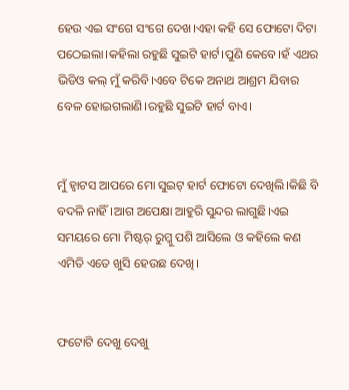ହେଉ ଏଇ ସଂଗେ ସଂଗେ ଦେଖ।ଏହା କହି ସେ ଫୋଟୋ ଦିଟା ପଠେଇଲା।କହିଲା ରହୁଛି ସୁଇଟି ହାର୍ଟ।ପୁଣି କେବେ।ହଁ ଏଥର ଭିଡିଓ କଲ୍ ମୁଁ କରିବି।ଏବେ ଟିକେ ଅନାଥ ଆଶ୍ରମ ଯିବାର ବେଳ ହୋଇଗଲାଣି।ରହୁଛି ସୁଇଟି ହାର୍ଟ ବାଏ।


ମୁଁ ହ୍ଵାଟସ ଆପରେ ମୋ ସୁଇଟ୍ ହାର୍ଟ ଫୋଟୋ ଦେଖିଲି।କିଛି ବି ବଦଳି ନାହିଁ।ଆଗ ଅପେକ୍ଷା ଆହୁରି ସୁନ୍ଦର ଲାଗୁଛି।ଏଇ ସମୟରେ ମୋ ମିଷ୍ଟର୍ ରୁମ୍କୁ ପଶି ଆସିଲେ ଓ କହିଲେ କଣ ଏମିତି ଏତେ ଖୁସି ହେଉଛ ଦେଖି।


ଫଟୋଟି ଦେଖୁ ଦେଖୁ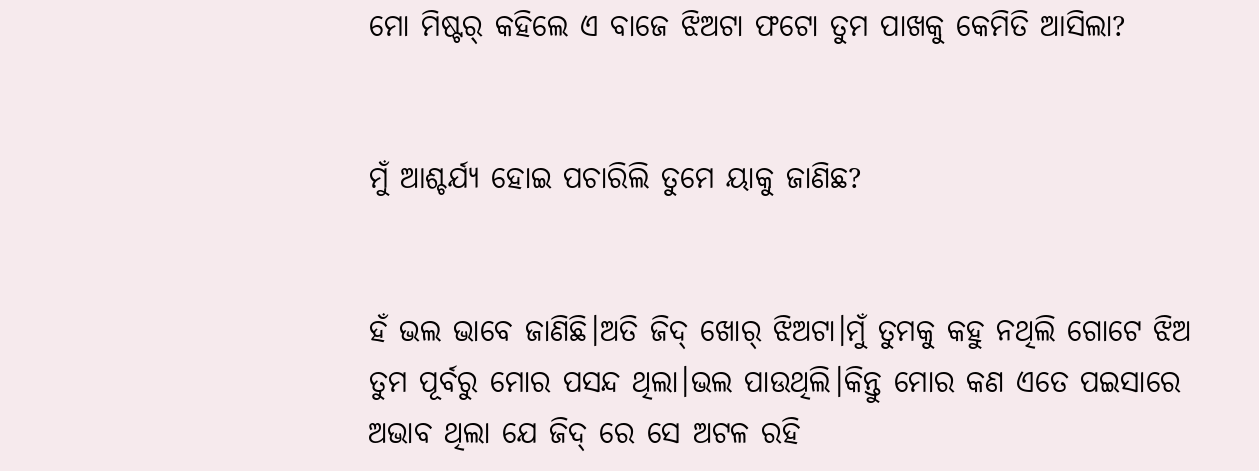ମୋ ମିଷ୍ଟର୍ କହିଲେ ଏ ବାଜେ ଝିଅଟା ଫଟୋ ତୁମ ପାଖକୁ କେମିତି ଆସିଲା?


ମୁଁ ଆଶ୍ଚର୍ଯ୍ୟ ହୋଇ ପଚାରିଲି ତୁମେ ୟାକୁ ଜାଣିଛ?


ହଁ ଭଲ ଭାବେ ଜାଣିଛି।ଅତି ଜିଦ୍ ଖୋର୍ ଝିଅଟା।ମୁଁ ତୁମକୁ କହୁ ନଥିଲି ଗୋଟେ ଝିଅ ତୁମ ପୂର୍ବରୁ ମୋର ପସନ୍ଦ ଥିଲା।ଭଲ ପାଉଥିଲି।କିନ୍ତୁ ମୋର କଣ ଏତେ ପଇସାରେ ଅଭାବ ଥିଲା ଯେ ଜିଦ୍ ରେ ସେ ଅଟଳ ରହି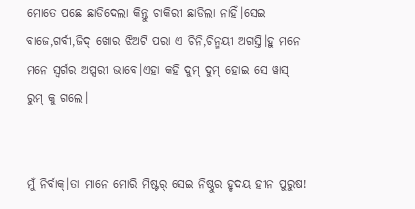ମୋତେ ପଛେ ଛାଡିଦେଲା କିନ୍ତୁ ଚାକିରୀ ଛାଡିଲା ନାହିଁ।ସେଇ ବାଜେ,ଗର୍ବୀ,ଜିଦ୍ ଖୋର ଝିଅଟି ପରା ଏ ଚିନି,ଚିନ୍ମୟୀ ଅଗସ୍ତି।ହୁ ମନେ ମନେ ସ୍ୱର୍ଗର ଅପ୍ସରୀ ଭାବେ।ଏହା କହି ଦୁମ୍ ଦୁମ୍ ହୋଇ ସେ ୱାସ୍ ରୁମ୍ କୁ ଗଲେ।


ମୁଁ ନିର୍ବାକ୍।ତା ମାନେ ମୋରି ମିଷ୍ଟର୍ ସେଇ ନିଷ୍ଠୁର ହୃଦୟ ହୀନ ପୁରୁଷ!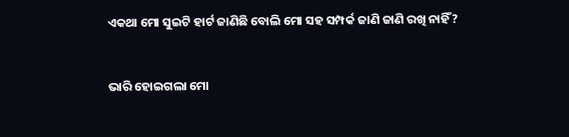ଏକଥା ମୋ ସୁଇଟି ହାର୍ଟ ଜାଣିଛି ବୋଲି ମୋ ସହ ସମ୍ପର୍କ ଜାଣି ଜାଣି ରଖି ନାହିଁ?


ଭାରି ହୋଇଗଲା ମୋ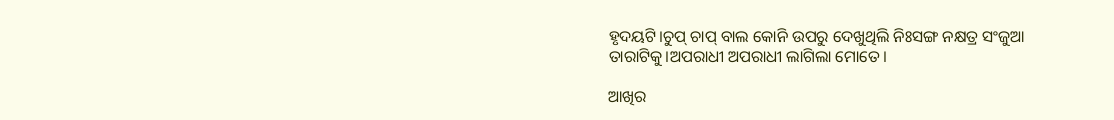ହୃଦୟଟି।ଚୁପ୍ ଚାପ୍ ବାଲ କୋନି ଉପରୁ ଦେଖୁଥିଲି ନିଃସଙ୍ଗ ନକ୍ଷତ୍ର ସଂଜୁଆ ତାରାଟିକୁ।ଅପରାଧୀ ଅପରାଧୀ ଲାଗିଲା ମୋତେ।

ଆଖିର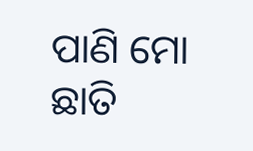ପାଣି ମୋ ଛାତି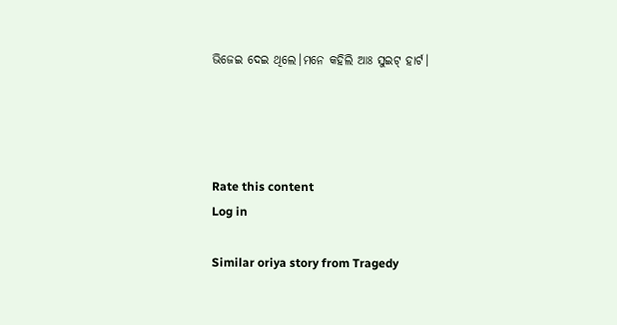ଭିଜେଇ ଦେଇ ଥିଲେ।ମନେ କହିଲି ଆଃ ସୁଇଟ୍ ହାର୍ଟ।




Rate this content
Log in

Similar oriya story from Tragedy